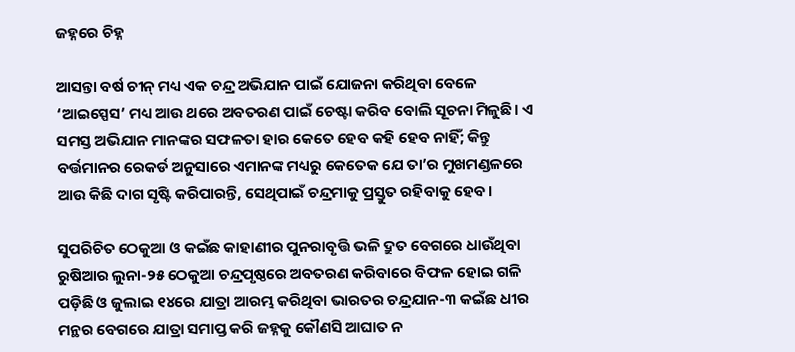ଜହ୍ନରେ ଚିହ୍ନ

ଆସନ୍ତା ବର୍ଷ ଚୀନ୍‌ ମଧ୍ୟ ଏକ ଚନ୍ଦ୍ର ଅଭିଯାନ ପାଇଁ ଯୋଜନା କରିଥିବା ବେଳେ ‘ଆଇସ୍ପେସ’ ମଧ୍ୟ ଆଉ ଥରେ ଅବତରଣ ପାଇଁ ଚେଷ୍ଟା କରିବ ବୋଲି ସୂଚନା ମିଳୁଛି। ଏ ସମସ୍ତ ଅଭିଯାନ ମାନଙ୍କର ସଫଳତା ହାର କେତେ ହେବ କହି ହେବ ନାହିଁ; କିନ୍ତୁ ବର୍ତ୍ତମାନର ରେକର୍ଡ ଅନୁସାରେ ଏମାନଙ୍କ ମଧ୍ୟରୁ କେତେକ ଯେ ତା’ର ମୁଖମଣ୍ଡଳରେ ଆଉ କିଛି ଦାଗ ସୃଷ୍ଟି କରିପାରନ୍ତି, ସେଥିପାଇଁ ଚନ୍ଦ୍ରମାକୁ ପ୍ରସ୍ତୁତ ରହିବାକୁ ହେବ।

ସୁପରିଚିତ ଠେକୁଆ ଓ କଇଁଛ କାହାଣୀର ପୁନରାବୃତ୍ତି ଭଳି ଦ୍ରୁତ ବେଗରେ ଧାଉଁଥିବା ରୁଷିଆର ଲୁନା-୨୫ ଠେକୁଆ ଚନ୍ଦ୍ରପୃଷ୍ଠରେ ଅବତରଣ କରିବାରେ ବିଫଳ ହୋଇ ଗଳି ପଡ଼ିଛି ଓ ଜୁଲାଇ ୧୪ରେ ଯାତ୍ରା ଆରମ୍ଭ କରିଥିବା ଭାରତର ଚନ୍ଦ୍ରଯାନ-୩ କଇଁଛ ଧୀର ମନ୍ଥର ବେଗରେ ଯାତ୍ରା ସମାପ୍ତ କରି ଜହ୍ନକୁ କୌଣସି ଆଘାତ ନ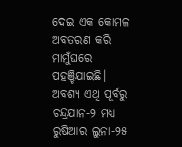ଦେଇ ଏକ କୋମଳ ଅବତରଣ କରି ମାମୁଁଘରେ ପହଞ୍ଚିଯାଇଛି। ଅବଶ୍ୟ ଏଥି ପୂର୍ବରୁ ଚନ୍ଦ୍ରଯାନ-୨ ମଧ୍ୟ ରୁଷିଆର ଲୁନା-୨୫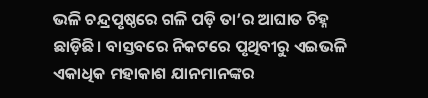ଭଳି ଚନ୍ଦ୍ରପୃଷ୍ଠରେ ଗଳି ପଡ଼ି ତା’ର ଆଘାତ ଚିହ୍ନ ଛାଡ଼ିଛି। ବାସ୍ତବରେ ନିକଟରେ ପୃଥିବୀରୁ ଏଇଭଳି ଏକାଧିକ ମହାକାଶ ଯାନମାନଙ୍କର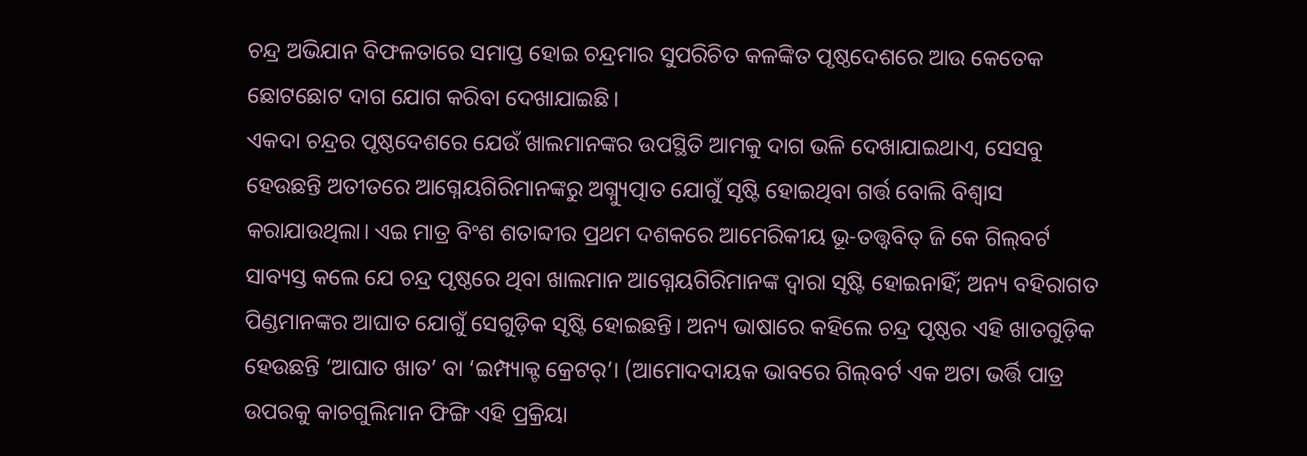ଚନ୍ଦ୍ର ଅଭିଯାନ ବିଫଳତାରେ ସମାପ୍ତ ହୋଇ ଚନ୍ଦ୍ରମାର ସୁପରିଚିତ କଳଙ୍କିତ ପୃଷ୍ଠଦେଶରେ ଆଉ କେତେକ ଛୋଟଛୋଟ ଦାଗ ଯୋଗ କରିବା ଦେଖାଯାଇଛି।
ଏକଦା ଚନ୍ଦ୍ରର ପୃଷ୍ଠଦେଶରେ ଯେଉଁ ଖାଲମାନଙ୍କର ଉପସ୍ଥିତି ଆମକୁ ଦାଗ ଭଳି ଦେଖାଯାଇଥାଏ, ସେସବୁ ହେଉଛନ୍ତି ଅତୀତରେ ଆଗ୍ନେୟଗିରିମାନଙ୍କରୁ ଅଗ୍ନ୍ୟୁତ୍ପାତ ଯୋଗୁଁ ସୃଷ୍ଟି ହୋଇଥିବା ଗର୍ତ୍ତ ବୋଲି ବିଶ୍ବାସ କରାଯାଉଥିଲା। ଏଇ ମାତ୍ର ବିଂଶ ଶତାବ୍ଦୀର ପ୍ରଥମ ଦଶକରେ ଆମେରିକୀୟ ଭୂ-ତତ୍ତ୍ବବିତ୍‌ ଜି କେ ଗିଲ୍‌ବର୍ଟ ସାବ୍ୟସ୍ତ କଲେ ଯେ ଚନ୍ଦ୍ର ପୃଷ୍ଠରେ ଥିବା ଖାଲମାନ ଆଗ୍ନେୟଗିରିମାନଙ୍କ ଦ୍ବାରା ସୃଷ୍ଟି ହୋଇନାହିଁ; ଅନ୍ୟ ବହିରାଗତ ପିଣ୍ଡମାନଙ୍କର ଆଘାତ ଯୋଗୁଁ ସେଗୁଡ଼ିକ ସୃଷ୍ଟି ହୋଇଛନ୍ତି। ଅନ୍ୟ ଭାଷାରେ କହିଲେ ଚନ୍ଦ୍ର ପୃଷ୍ଠର ଏହି ଖାତଗୁଡ଼ିକ ହେଉଛନ୍ତି ‘ଆଘାତ ଖାତ’ ବା ‘ଇମ୍ପ୍ୟାକ୍ଟ କ୍ରେଟର୍‌’। (ଆମୋଦଦାୟକ ଭାବରେ ଗିଲ୍‌ବର୍ଟ ଏକ ଅଟା ଭର୍ତ୍ତି ପାତ୍ର ଉପରକୁ କାଚଗୁଲିମାନ ଫିଙ୍ଗି ଏହି ପ୍ରକ୍ରିୟା‌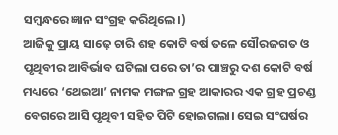ସମ୍ବନ୍ଧରେ ଜ୍ଞାନ ସଂଗ୍ରହ କରିଥିଲେ।)
ଆଜିକୁ ପ୍ରାୟ ସାଢ଼େ ଚାରି ଶହ କୋଟି ବର୍ଷ ତଳେ ସୌରଜଗତ ଓ ପୃଥିବୀର ଆବିର୍ଭାବ ଘଟିଲା ପରେ ତା’ର ପାଞ୍ଚରୁ ଦଶ କୋଟି ବର୍ଷ ମଧ୍ୟରେ ‘ଥେଇଆ’ ନାମକ ମଙ୍ଗଳ ଗ୍ରହ ଆକାରର ଏକ ଗ୍ରହ ପ୍ରଚଣ୍ଡ ବେଗରେ ଆସି ପୃଥିବୀ ସହିତ ପିଟି ହୋଇଗଲା। ସେଇ ସଂଘର୍ଷର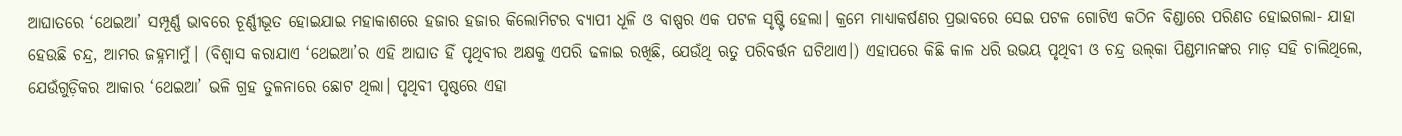ଆଘାତରେ ‘ଥେଇଆ’ ସମ୍ପୂର୍ଣ୍ଣ ଭାବରେ ଚୂର୍ଣ୍ଣୀଭୂତ ହୋଇଯାଇ ମହାକାଶରେ ହଜାର ହଜାର କିଲୋମିଟର ବ୍ୟାପୀ ଧୂଳି ଓ ବାଷ୍ପର ଏକ ପଟଳ ସୃଷ୍ଟି ହେଲା। କ୍ରମେ ମାଧ୍ୟାକର୍ଷଣର ପ୍ରଭାବରେ ସେଇ ପଟଳ ଗୋଟିଏ କଠିନ ବିଣ୍ଡାରେ ପରିଣତ ହୋଇଗଲା- ଯାହା ହେଉଛି ଚନ୍ଦ୍ର, ଆମର ଜହ୍ନମାମୁଁ। (ବିଶ୍ବାସ କରାଯାଏ ‘ଥେଇଆ’ର ଏହି ଆଘାତ ହିଁ ପୃଥିବୀର ଅକ୍ଷକୁ ଏପରି ଢଳାଇ ରଖିଛି, ଯେଉଁଥି ଋତୁ ପରିବର୍ତ୍ତନ ଘଟିଥାଏ।) ଏହାପରେ କିଛି କାଳ ଧରି ଉଭୟ ପୃଥିବୀ ଓ ଚନ୍ଦ୍ର ଉଲ୍‌କା ପିଣ୍ଡମାନଙ୍କର ମାଡ଼ ସହି ଚାଲିଥିଲେ, ଯେଉଁଗୁଡ଼ିକର ଆକାର ‘ଥେଇଆ’ ଭଳି ଗ୍ରହ ତୁଳନାରେ ଛୋଟ ଥିଲା। ପୃଥିବୀ ପୃଷ୍ଠରେ ଏହା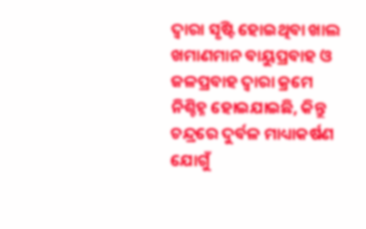ଦ୍ବାରା ସୃଷ୍ଟି ହୋଇଥିବା ଖାଲ ଖମାଣମାନ ବାୟୁପ୍ରବାହ ଓ ଜଳପ୍ରବାହ ଦ୍ବାରା କ୍ରମେ ନିଶ୍ଚିହ୍ନ ହୋଇଯାଇଛି, କିନ୍ତୁ ଚନ୍ଦ୍ରରେ ଦୁର୍ବଳ ମାଧ୍ୟାକର୍ଷଣ ଯୋଗୁଁ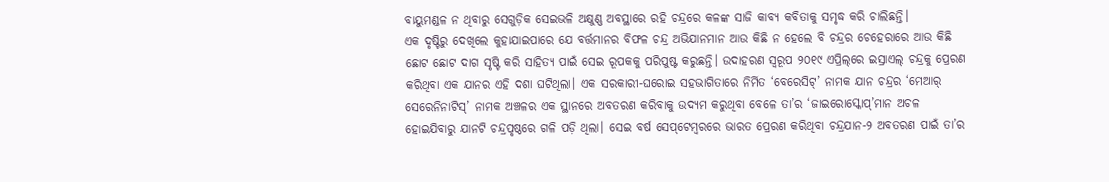ବାୟୁମଣ୍ଡଳ ନ ଥିବାରୁ ସେଗୁଡ଼ିକ ସେଇଭଳି ଅକ୍ଷୁଣ୍ଣ ଅବସ୍ଥାରେ ରହି ଚନ୍ଦ୍ରରେ କଳଙ୍କ ସାଜି କାବ୍ୟ କବିତାକୁ ସମୃଦ୍ଧ କରି ଚାଲିଛନ୍ତି।
ଏକ ଦୃଷ୍ଟିରୁ ଦେଖିଲେ କୁହାଯାଇପାରେ ଯେ ବର୍ତ୍ତମାନର ବିଫଳ ଚନ୍ଦ୍ର ଅଭିଯାନମାନ ଆଉ କିଛି ନ ହେଲେ ବି ଚନ୍ଦ୍ରର ଚେହେରାରେ ଆଉ କିଛି ଛୋଟ ଛୋଟ ଦାଗ ସୃଷ୍ଟି କରି ସାହିତ୍ୟ ପାଇଁ ସେଇ ରୂପକକୁ ପରିପୁଷ୍ଟ କରୁଛନ୍ତି। ଉଦାହରଣ ସ୍ବରୂପ ୨୦୧୯ ଏପ୍ରିଲ୍‌ରେ ଇସ୍ରାଏଲ୍‌ ଚନ୍ଦ୍ରକୁ ପ୍ରେରଣ କରିଥିବା ଏକ ଯାନର ଏହି ଦଶା ଘଟିଥିଲା। ଏକ ସରକାରୀ-ଘରୋଇ ସହଭାଗିତାରେ ନିର୍ମିତ ‘ବେରେସିଟ୍‌’ ନାମକ ଯାନ ଚନ୍ଦ୍ରର ‘ମେଆର୍‌ ସେରେନିନାଟିସ୍‌’ ନାମକ ଅଞ୍ଚଳର ଏକ ସ୍ଥାନରେ ଅବତରଣ କରିବାକୁ ଉଦ୍ୟମ କରୁଥିବା ବେଳେ ତା’ର ‘ଜାଇରୋସ୍କୋପ୍‌’ମାନ ଅଚଳ ହୋଇଯିବାରୁ ଯାନଟି ଚନ୍ଦ୍ରପୃଷ୍ଠରେ ଗଳି ପଡ଼ି ଥିଲା। ସେଇ ବର୍ଷ ସେ‌ପ୍‌ଟେମ୍ବରରେ ଭାରତ ପ୍ରେରଣ କରିଥିବା ଚନ୍ଦ୍ରଯାନ-୨ ଅବତରଣ ପାଇଁ ତା’ର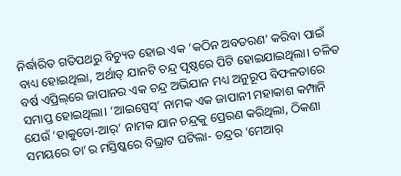ନିର୍ଦ୍ଧାରିତ ଗତିପଥରୁ ବିଚ୍ୟୁତ ହୋଇ ଏକ ‘କଠିନ ଅବତରଣ’ କରିବା ପାଇଁ ବାଧ୍ୟ ହୋଇଥିଲା, ଅର୍ଥାତ୍‌ ଯାନଟି ଚନ୍ଦ୍ର ପୃଷ୍ଠରେ ପିଟି ହୋଇଯାଇଥିଲା। ଚଳିତ ବର୍ଷ ଏପ୍ରିଲ୍‌ରେ ଜାପାନର ଏକ ଚନ୍ଦ୍ର ଅଭିଯାନ ମଧ୍ୟ ଅନୁରୂପ ବିଫଳତାରେ ସମାପ୍ତ ହୋଇଥିଲା। ‘ଆଇସ୍ପେସ୍‌’ ନାମକ ଏକ ଜାପାନୀ ମହାକାଶ କମ୍ପାନି ଯେଉଁ ‘ହାକୁତୋ-ଆର୍‌’ ନାମକ ଯାନ ‌ଚନ୍ଦ୍ରକୁ ପ୍ରେରଣ କରିଥିଲା, ଠିକଣା ସମୟରେ ତା’ର ମସ୍ତିଷ୍କରେ ବିଭ୍ରାଟ ଘଟିଲା- ଚନ୍ଦ୍ରର ‘ମେଆର୍‌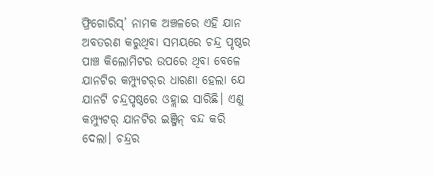ଫ୍ରିଗୋରିସ୍‌’ ନାମକ ଅଞ୍ଚଳରେ ଏହି ଯାନ ଅବତରଣ କରୁଥିବା ସମୟରେ ଚନ୍ଦ୍ର ପୃଷ୍ଠର ପାଞ୍ଚ କିଲୋମିଟର ଉପରେ ଥିବା ବେଳେ ଯାନଟିର କମ୍ପ୍ୟୁଟର୍‌ର ଧାରଣା ହେଲା ଯେ ଯାନଟି ଚନ୍ଦ୍ରପୃଷ୍ଠରେ ଓହ୍ଲାଇ ସାରିଛି। ଏଣୁ କମ୍ପ୍ୟୁଟର୍‌ ଯାନଟିର ଇଞ୍ଜିନ୍‌ ବନ୍ଦ କରି ଦେଲା। ଚନ୍ଦ୍ରର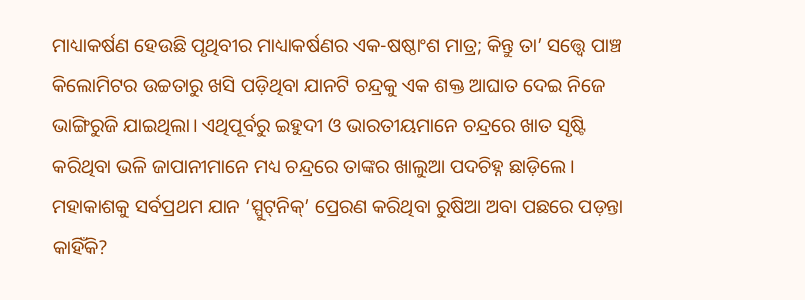ମାଧ୍ୟାକର୍ଷଣ ହେଉଛି ପୃଥିବୀର ମାଧ୍ୟାକର୍ଷଣର ଏକ-ଷଷ୍ଠାଂଶ ମାତ୍ର; କିନ୍ତୁ ତା’ ସତ୍ତ୍ବେ ପାଞ୍ଚ କିଲୋମିଟର ଉଚ୍ଚତାରୁ ଖସି ପଡ଼ିଥିବା ଯାନଟି ଚନ୍ଦ୍ରକୁ ଏକ ଶକ୍ତ ଆଘାତ ଦେଇ ନିଜେ ଭାଙ୍ଗିରୁଜି ଯାଇଥିଲା। ଏଥିପୂର୍ବରୁ ଇହୁଦୀ ଓ ଭାରତୀୟମାନେ ଚନ୍ଦ୍ରରେ ଖାତ ସୃଷ୍ଟି କରିଥିବା ଭଳି ଜାପାନୀମାନେ ମଧ୍ୟ ଚନ୍ଦ୍ରରେ ତାଙ୍କର ଖାଲୁଆ ପଦଚିହ୍ନ ଛାଡ଼ିଲେ।
ମହାକାଶକୁ ସର୍ବପ୍ରଥମ ଯାନ ‘ସ୍ପୁଟ୍‌ନିକ୍‌’ ପ୍ରେରଣ କରିଥିବା ରୁଷିଆ ଅବା ପଛରେ ପଡ଼ନ୍ତା କାହିଁକି?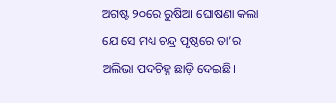ଅଗଷ୍ଟ ୨୦ରେ ରୁଷିଆ ଘୋଷଣା କଲା ଯେ ସେ ମଧ୍ୟ ଚନ୍ଦ୍ର ପୃଷ୍ଠରେ ତା’ର ଅଲିଭା ପଦଚିହ୍ନ ଛାଡ଼ି ଦେଇଛି।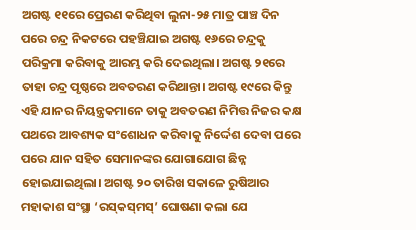ଅଗଷ୍ଟ ୧୧ରେ ପ୍ରେରଣ କରିଥିବା ଲୁନା-୨୫ ମାତ୍ର ପାଞ୍ଚ ଦିନ ପରେ ଚନ୍ଦ୍ର ନିକଟରେ ପହଞ୍ଚିଯାଇ ଅଗଷ୍ଟ ୧୬ରେ ଚନ୍ଦ୍ରକୁ ପରିକ୍ରମା କରିବାକୁ ଆରମ୍ଭ କରି ଦେଇଥିଲା। ଅଗଷ୍ଟ ୨୧ରେ ତାହା ଚନ୍ଦ୍ର ପୃଷ୍ଠରେ ଅବତରଣ କରିଥାନ୍ତା। ଅଗଷ୍ଟ ୧୯ରେ କିନ୍ତୁ ଏହି ଯାନର ନିୟନ୍ତ୍ରକମାନେ ତାକୁ ଅବତରଣ ନିମିତ୍ତ ନିଜର କକ୍ଷ ପଥରେ ଆବଶ୍ୟକ ସଂଶୋଧନ କରିବାକୁ ନିର୍ଦ୍ଦେଶ ଦେବା ପରେ ପରେ ଯାନ ସହିତ ସେମାନଙ୍କର ଯୋଗାଯୋଗ ଛିନ୍ନ ହୋଇଯାଇଥିଲା। ଅଗଷ୍ଟ ୨୦ ତାରିଖ ସକାଳେ ରୁଷିଆର ମହାକାଶ ସଂସ୍ଥା ‘ରସ୍‌କସ୍‌ମସ୍‌’ ଘୋଷଣା କଲା ଯେ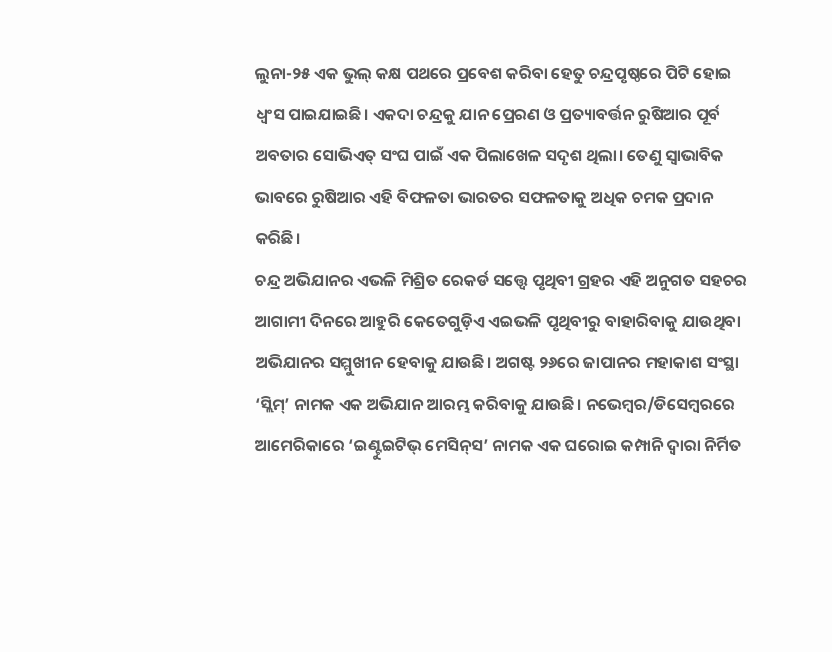ଲୁନା-୨୫ ଏକ ଭୁଲ୍‌ କକ୍ଷ ପଥରେ ପ୍ରବେଶ କରିବା ହେତୁ ଚନ୍ଦ୍ରପୃଷ୍ଠରେ ପିଟି‌ ହୋଇ ଧ୍ବଂସ ‌ପାଇଯାଇଛି। ଏକଦା ଚନ୍ଦ୍ରକୁ ଯାନ ପ୍ରେରଣ ଓ ପ୍ରତ୍ୟାବର୍ତ୍ତନ ରୁଷିଆର ପୂର୍ବ ଅବତାର ସୋଭିଏତ୍‌ ସଂଘ ପାଇଁ ଏକ ପିଲାଖେଳ ସଦୃଶ ଥିଲା। ତେଣୁ ସ୍ବାଭାବିକ ଭାବରେ ରୁଷିଆର ଏହି ବିଫଳତା ଭାରତର ସଫଳତାକୁ ଅଧିକ ଚମକ ପ୍ରଦାନ କରିଛି।
ଚନ୍ଦ୍ର ଅଭିଯାନର ଏଭଳି ମିଶ୍ରିତ ରେକର୍ଡ ସତ୍ତ୍ବେ ପୃଥିବୀ ଗ୍ରହର ଏହି ଅନୁଗତ ସହଚର ଆଗାମୀ ଦିନରେ ଆହୁରି ‌କେତେଗୁଡ଼ିଏ ଏଇଭଳି ପୃଥିବୀରୁ ବାହାରିବାକୁ ଯାଉଥିବା ଅଭିଯାନର ସମ୍ମୁଖୀନ ହେବାକୁ ଯାଉଛି। ଅଗଷ୍ଟ ୨୬ରେ ଜାପାନର ମହାକାଶ ସଂସ୍ଥା ‘ସ୍ଲିମ୍‌’ ନାମକ ଏକ ଅଭିଯାନ ଆରମ୍ଭ କରିବାକୁ ଯାଉଛି। ନଭେମ୍ବର/ଡିସେମ୍ବରରେ ଆମେରିକାରେ ‘ଇଣ୍ଟୁଇଟିଭ୍‌ ମେସିନ୍‌ସ’ ନାମକ ଏକ ଘରୋଇ କମ୍ପାନି ଦ୍ବାରା ନିର୍ମିତ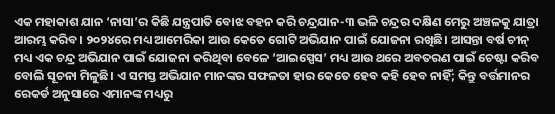ଏକ ମହାକାଶ ଯାନ ‘ନାସା’ର କିଛି ଯନ୍ତ୍ରପାତି ବୋଝ ବହନ କରି ଚନ୍ଦ୍ରଯାନ-୩ ଭଳି ଚନ୍ଦ୍ରର ଦକ୍ଷିଣ ମେରୁ ଅଞ୍ଚଳକୁ ଯାତ୍ରା ଆରମ୍ଭ କରିବ। ୨୦୨୪ରେ ମଧ୍ୟ ଆମେରିକା ଆଉ କେତେ ଗୋଟି ଅଭିଯାନ ପାଇଁ ଯୋଜନା ରଖିଛି। ଆସନ୍ତା ବର୍ଷ ଚୀନ୍‌ ମଧ୍ୟ ଏକ ଚନ୍ଦ୍ର ଅଭିଯାନ ପାଇଁ ଯୋଜନା କରିଥିବା ବେଳେ ‘ଆଇସ୍ପେସ’ ମଧ୍ୟ ଆଉ ଥରେ ଅବତରଣ ପାଇଁ ଚେଷ୍ଟା କରିବ ବୋଲି ସୂଚନା ମିଳୁଛି। ଏ ସମସ୍ତ ଅଭିଯାନ ମାନଙ୍କର ସଫଳତା ହାର କେତେ ହେବ କହି ହେବ ନାହିଁ; କିନ୍ତୁ ବର୍ତ୍ତମାନର ରେକର୍ଡ ଅନୁସାରେ ଏମାନଙ୍କ ମଧ୍ୟରୁ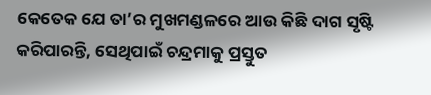କେତେକ ଯେ ତା’ର ମୁଖମଣ୍ଡଳରେ ଆଉ କିଛି ଦାଗ ସୃଷ୍ଟି କରିପାରନ୍ତି, ସେଥିପାଇଁ ଚନ୍ଦ୍ରମାକୁ ପ୍ରସ୍ତୁତ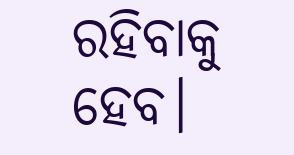ରହିବାକୁ ହେବ।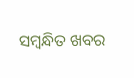ସମ୍ବନ୍ଧିତ ଖବର